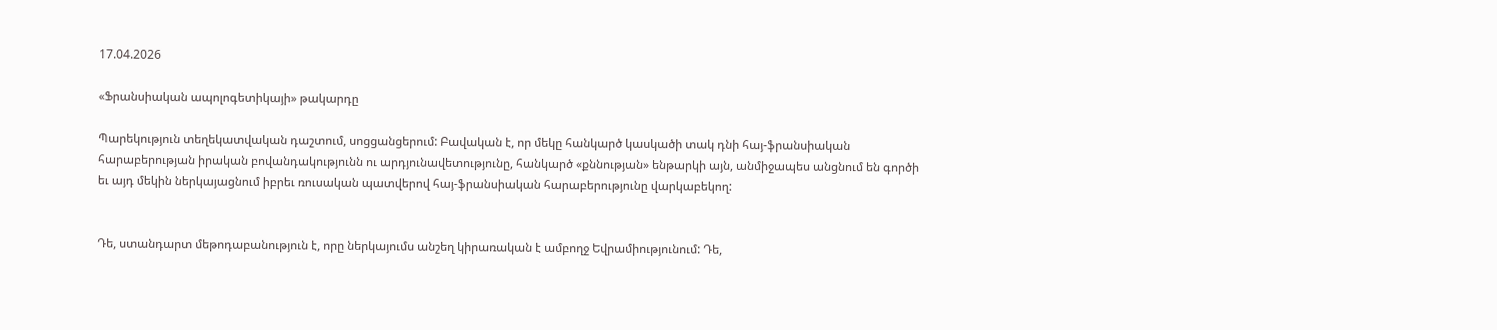17.04.2026

«Ֆրանսիական ապոլոգետիկայի» թակարդը

Պարեկություն տեղեկատվական դաշտում, սոցցանցերում: Բավական է, որ մեկը հանկարծ կասկածի տակ դնի հայ-ֆրանսիական հարաբերության իրական բովանդակությունն ու արդյունավետությունը, հանկարծ «քննության» ենթարկի այն, անմիջապես անցնում են գործի եւ այդ մեկին ներկայացնում իբրեւ ռուսական պատվերով հայ-ֆրանսիական հարաբերությունը վարկաբեկող:


Դե, ստանդարտ մեթոդաբանություն է, որը ներկայումս անշեղ կիրառական է ամբողջ Եվրամիությունում: Դե,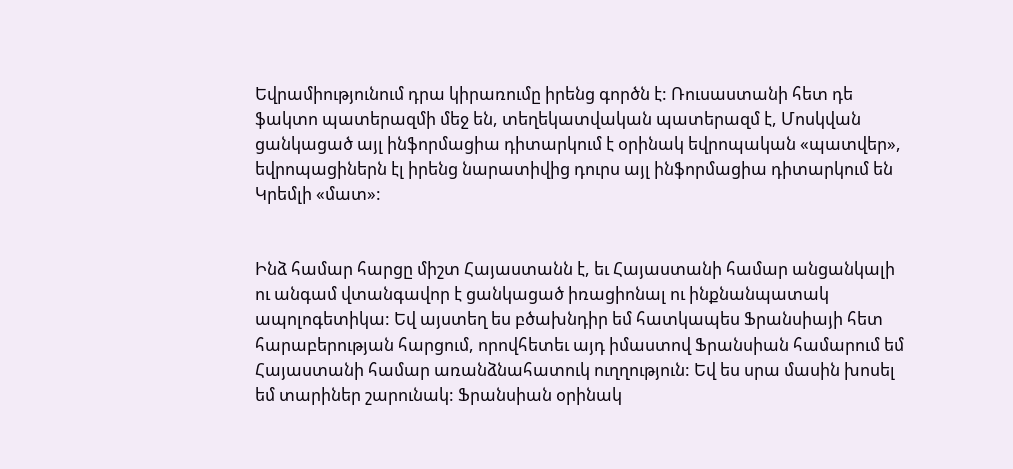Եվրամիությունում դրա կիրառումը իրենց գործն է: Ռուսաստանի հետ դե ֆակտո պատերազմի մեջ են, տեղեկատվական պատերազմ է, Մոսկվան ցանկացած այլ ինֆորմացիա դիտարկում է օրինակ եվրոպական «պատվեր», եվրոպացիներն էլ իրենց նարատիվից դուրս այլ ինֆորմացիա դիտարկում են Կրեմլի «մատ»:


Ինձ համար հարցը միշտ Հայաստանն է, եւ Հայաստանի համար անցանկալի ու անգամ վտանգավոր է ցանկացած իռացիոնալ ու ինքնանպատակ ապոլոգետիկա: Եվ այստեղ ես բծախնդիր եմ հատկապես Ֆրանսիայի հետ հարաբերության հարցում, որովհետեւ այդ իմաստով Ֆրանսիան համարում եմ Հայաստանի համար առանձնահատուկ ուղղություն: Եվ ես սրա մասին խոսել եմ տարիներ շարունակ: Ֆրանսիան օրինակ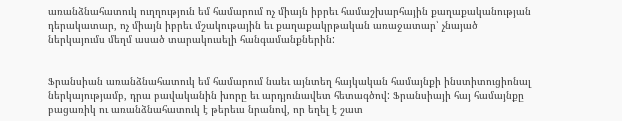առանձնահատուկ ուղղություն եմ համարում ոչ միայն իբրեւ համաշխարհային քաղաքականության դերակատար, ոչ միայն իբրեւ մշակութային եւ քաղաքակրթական առաջատար՝ չնայած ներկայումս մեղմ ասած տարակուսելի հանգամանքներին:


Ֆրանսիան առանձնահատուկ եմ համարում նաեւ այնտեղ հայկական համայնքի ինստիտուցիոնալ ներկայությամբ, դրա բավականին խորը եւ արդյունավետ հետագծով: Ֆրանսիայի հայ համայնքը բացառիկ ու առանձնահատուկ է թերեւս նրանով, որ եղել է շատ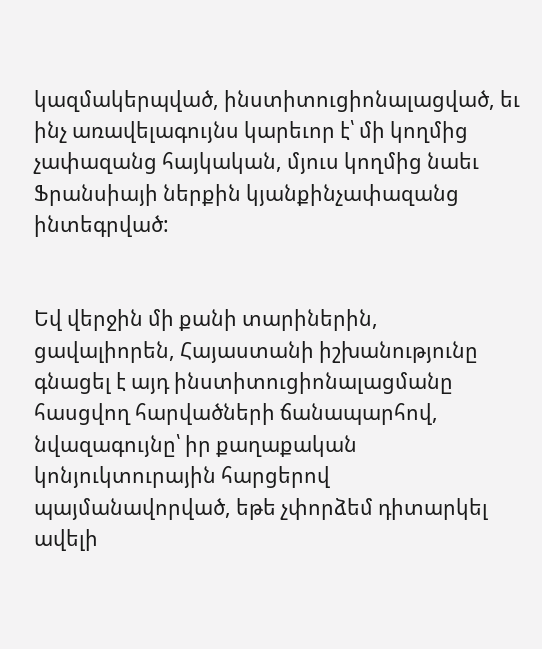կազմակերպված, ինստիտուցիոնալացված, եւ ինչ առավելագույնս կարեւոր է՝ մի կողմից չափազանց հայկական, մյուս կողմից նաեւ Ֆրանսիայի ներքին կյանքինչափազանց ինտեգրված:


Եվ վերջին մի քանի տարիներին, ցավալիորեն, Հայաստանի իշխանությունը գնացել է այդ ինստիտուցիոնալացմանը հասցվող հարվածների ճանապարհով, նվազագույնը՝ իր քաղաքական կոնյուկտուրային հարցերով պայմանավորված, եթե չփորձեմ դիտարկել ավելի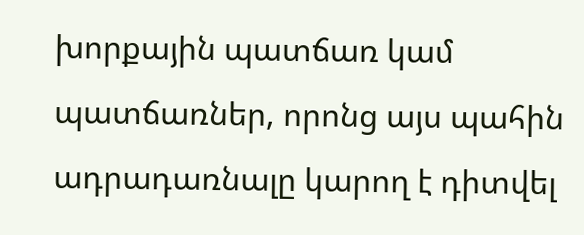խորքային պատճառ կամ պատճառներ, որոնց այս պահին ադրադառնալը կարող է դիտվել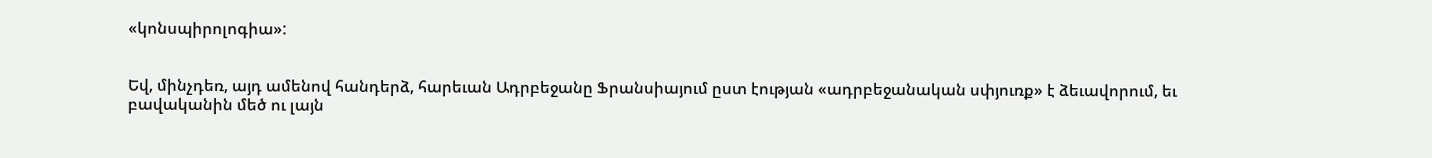«կոնսպիրոլոգիա»:


Եվ, մինչդեռ, այդ ամենով հանդերձ, հարեւան Ադրբեջանը Ֆրանսիայում ըստ էության «ադրբեջանական սփյուռք» է ձեւավորում, եւ բավականին մեծ ու լայն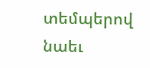տեմպերով նաեւ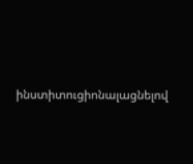ինստիտուցիոնալացնելով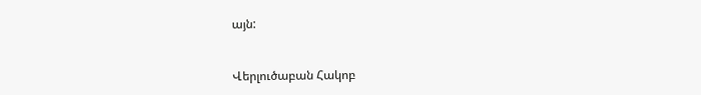այն:


Վերլուծաբան Հակոբ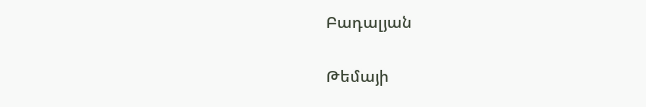Բադալյան

Թեմայի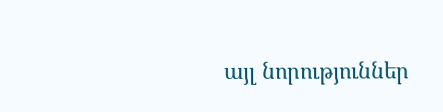այլ նորություններ